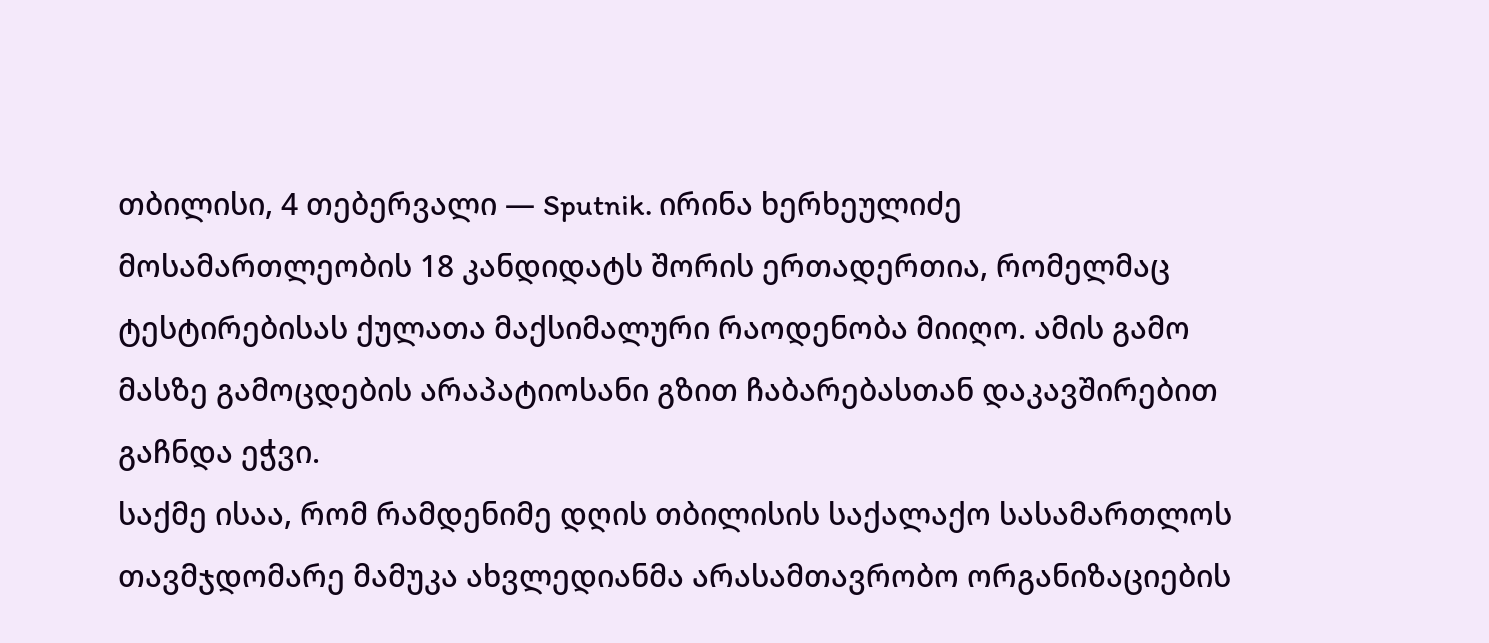თბილისი, 4 თებერვალი — Sputnik. ირინა ხერხეულიძე მოსამართლეობის 18 კანდიდატს შორის ერთადერთია, რომელმაც ტესტირებისას ქულათა მაქსიმალური რაოდენობა მიიღო. ამის გამო მასზე გამოცდების არაპატიოსანი გზით ჩაბარებასთან დაკავშირებით გაჩნდა ეჭვი.
საქმე ისაა, რომ რამდენიმე დღის თბილისის საქალაქო სასამართლოს თავმჯდომარე მამუკა ახვლედიანმა არასამთავრობო ორგანიზაციების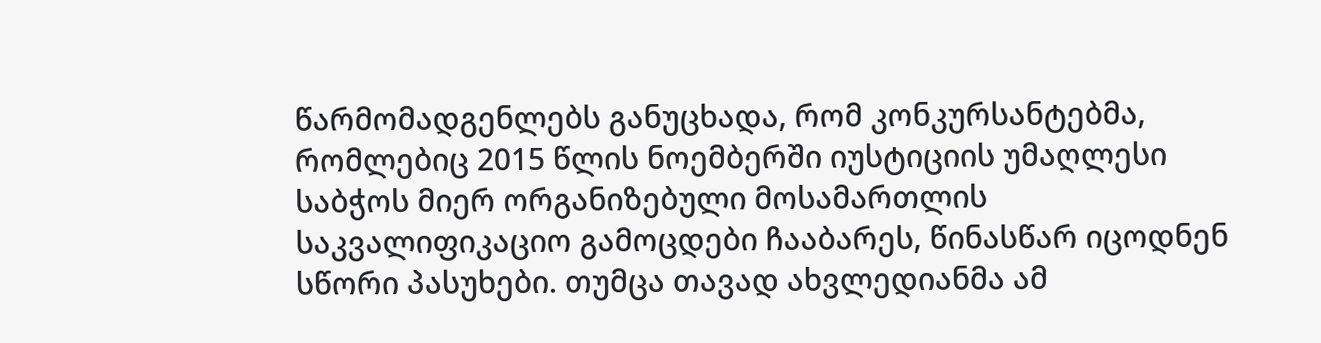წარმომადგენლებს განუცხადა, რომ კონკურსანტებმა, რომლებიც 2015 წლის ნოემბერში იუსტიციის უმაღლესი საბჭოს მიერ ორგანიზებული მოსამართლის საკვალიფიკაციო გამოცდები ჩააბარეს, წინასწარ იცოდნენ სწორი პასუხები. თუმცა თავად ახვლედიანმა ამ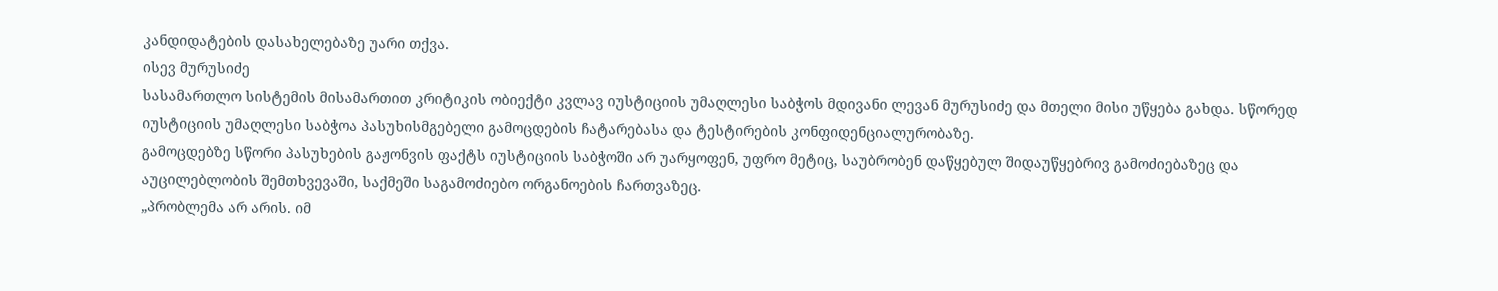კანდიდატების დასახელებაზე უარი თქვა.
ისევ მურუსიძე
სასამართლო სისტემის მისამართით კრიტიკის ობიექტი კვლავ იუსტიციის უმაღლესი საბჭოს მდივანი ლევან მურუსიძე და მთელი მისი უწყება გახდა. სწორედ იუსტიციის უმაღლესი საბჭოა პასუხისმგებელი გამოცდების ჩატარებასა და ტესტირების კონფიდენციალურობაზე.
გამოცდებზე სწორი პასუხების გაჟონვის ფაქტს იუსტიციის საბჭოში არ უარყოფენ, უფრო მეტიც, საუბრობენ დაწყებულ შიდაუწყებრივ გამოძიებაზეც და აუცილებლობის შემთხვევაში, საქმეში საგამოძიებო ორგანოების ჩართვაზეც.
„პრობლემა არ არის. იმ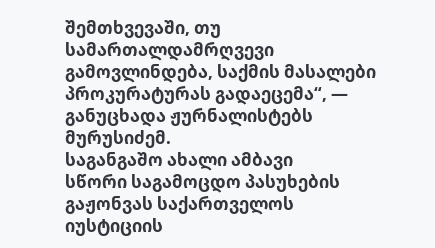შემთხვევაში, თუ სამართალდამრღვევი გამოვლინდება, საქმის მასალები პროკურატურას გადაეცემა“, — განუცხადა ჟურნალისტებს მურუსიძემ.
საგანგაშო ახალი ამბავი
სწორი საგამოცდო პასუხების გაჟონვას საქართველოს იუსტიციის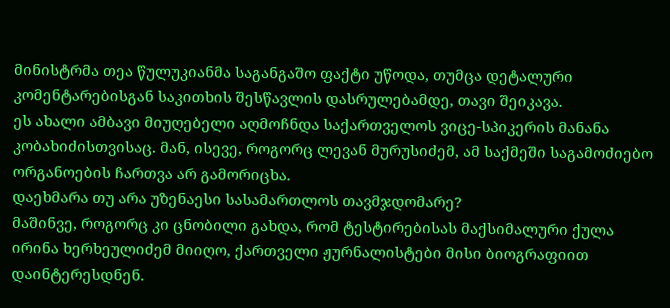მინისტრმა თეა წულუკიანმა საგანგაშო ფაქტი უწოდა, თუმცა დეტალური კომენტარებისგან საკითხის შესწავლის დასრულებამდე, თავი შეიკავა.
ეს ახალი ამბავი მიუღებელი აღმოჩნდა საქართველოს ვიცე-სპიკერის მანანა კობახიძისთვისაც. მან, ისევე, როგორც ლევან მურუსიძემ, ამ საქმეში საგამოძიებო ორგანოების ჩართვა არ გამორიცხა.
დაეხმარა თუ არა უზენაესი სასამართლოს თავმჯდომარე?
მაშინვე, როგორც კი ცნობილი გახდა, რომ ტესტირებისას მაქსიმალური ქულა ირინა ხერხეულიძემ მიიღო, ქართველი ჟურნალისტები მისი ბიოგრაფიით დაინტერესდნენ.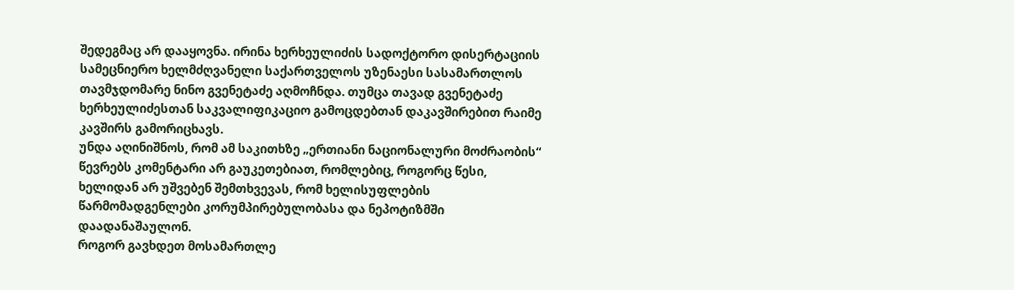შედეგმაც არ დააყოვნა. ირინა ხერხეულიძის სადოქტორო დისერტაციის სამეცნიერო ხელმძღვანელი საქართველოს უზენაესი სასამართლოს თავმჯდომარე ნინო გვენეტაძე აღმოჩნდა. თუმცა თავად გვენეტაძე ხერხეულიძესთან საკვალიფიკაციო გამოცდებთან დაკავშირებით რაიმე კავშირს გამორიცხავს.
უნდა აღინიშნოს, რომ ამ საკითხზე „ერთიანი ნაციონალური მოძრაობის“ წევრებს კომენტარი არ გაუკეთებიათ, რომლებიც, როგორც წესი, ხელიდან არ უშვებენ შემთხვევას, რომ ხელისუფლების წარმომადგენლები კორუმპირებულობასა და ნეპოტიზმში დაადანაშაულონ.
როგორ გავხდეთ მოსამართლე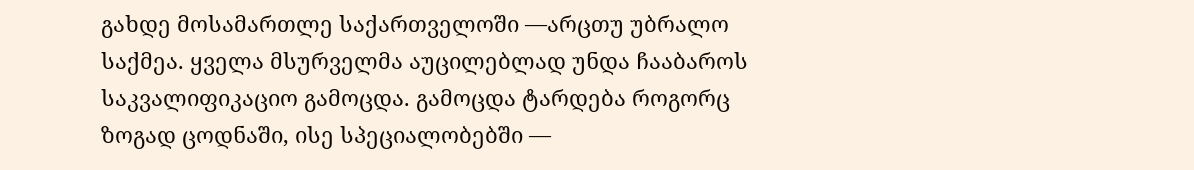გახდე მოსამართლე საქართველოში —არცთუ უბრალო საქმეა. ყველა მსურველმა აუცილებლად უნდა ჩააბაროს საკვალიფიკაციო გამოცდა. გამოცდა ტარდება როგორც ზოგად ცოდნაში, ისე სპეციალობებში —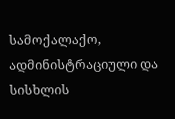სამოქალაქო, ადმინისტრაციული და სისხლის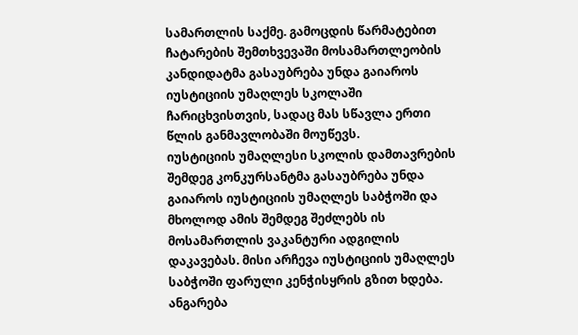სამართლის საქმე. გამოცდის წარმატებით ჩატარების შემთხვევაში მოსამართლეობის კანდიდატმა გასაუბრება უნდა გაიაროს იუსტიციის უმაღლეს სკოლაში ჩარიცხვისთვის, სადაც მას სწავლა ერთი წლის განმავლობაში მოუწევს.
იუსტიციის უმაღლესი სკოლის დამთავრების შემდეგ კონკურსანტმა გასაუბრება უნდა გაიაროს იუსტიციის უმაღლეს საბჭოში და მხოლოდ ამის შემდეგ შეძლებს ის მოსამართლის ვაკანტური ადგილის დაკავებას. მისი არჩევა იუსტიციის უმაღლეს საბჭოში ფარული კენჭისყრის გზით ხდება.
ანგარება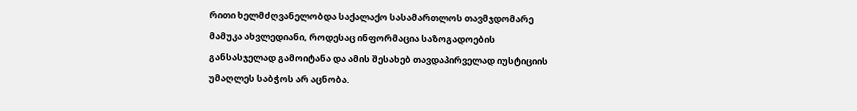რითი ხელმძღვანელობდა საქალაქო სასამართლოს თავმჯდომარე მამუკა ახვლედიანი, როდესაც ინფორმაცია საზოგადოების განსასჯელად გამოიტანა და ამის შესახებ თავდაპირველად იუსტიციის უმაღლეს საბჭოს არ აცნობა.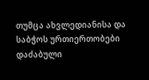თუმცა ახვლედიანისა და საბჭოს ურთიერთობები დაძაბული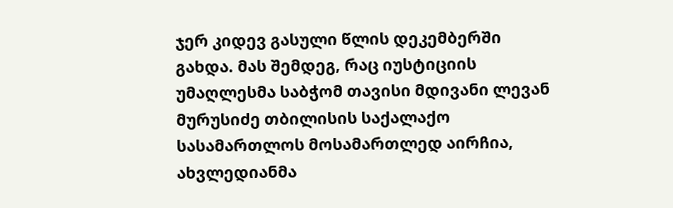ჯერ კიდევ გასული წლის დეკემბერში გახდა. მას შემდეგ, რაც იუსტიციის უმაღლესმა საბჭომ თავისი მდივანი ლევან მურუსიძე თბილისის საქალაქო სასამართლოს მოსამართლედ აირჩია, ახვლედიანმა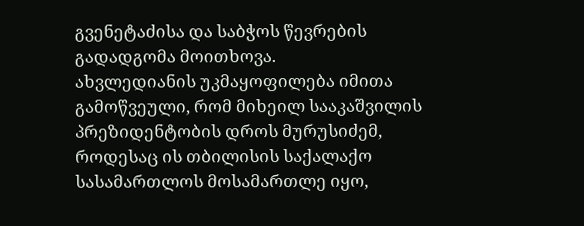გვენეტაძისა და საბჭოს წევრების გადადგომა მოითხოვა.
ახვლედიანის უკმაყოფილება იმითა გამოწვეული, რომ მიხეილ სააკაშვილის პრეზიდენტობის დროს მურუსიძემ, როდესაც ის თბილისის საქალაქო სასამართლოს მოსამართლე იყო,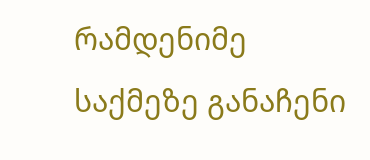რამდენიმე საქმეზე განაჩენი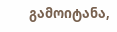გამოიტანა,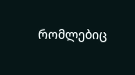რომლებიც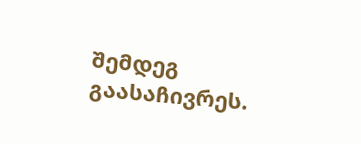შემდეგ გაასაჩივრეს.